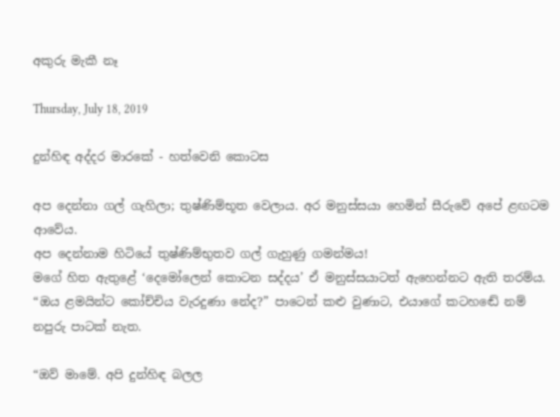අකුරු මැකී නෑ

Thursday, July 18, 2019

දුන්හිඳ අද්දර මාරකේ - හත්වෙනි කොටස

අප දෙන්නා ගල් ගැහිලා; තුෂ්ණිම්භූත වෙලාය. අර මනුස්සයා හෙමින් සීරුවේ අපේ ළඟටම ආවේය.
අප දෙන්නාම හිටියේ තුෂ්ණිම්භුතව ගල් ගැහුණු ගමන්මය!
මගේ හිත ඇතුළේ ‘දෙමෝලෙන් කොටන සද්දය’ ඒ මනුස්සයාටත් ඇහෙන්නට ඇති තරම්ය. “ඔය ළමයින්ට කෝච්චිය වැරදුණා නේද?” පාටෙන් කළු වුණාට, එයාගේ කටහඬේ නම් නපුරු පාටක් නැත.

“ඔව් මාමේ. අපි දුන්හිඳ බලල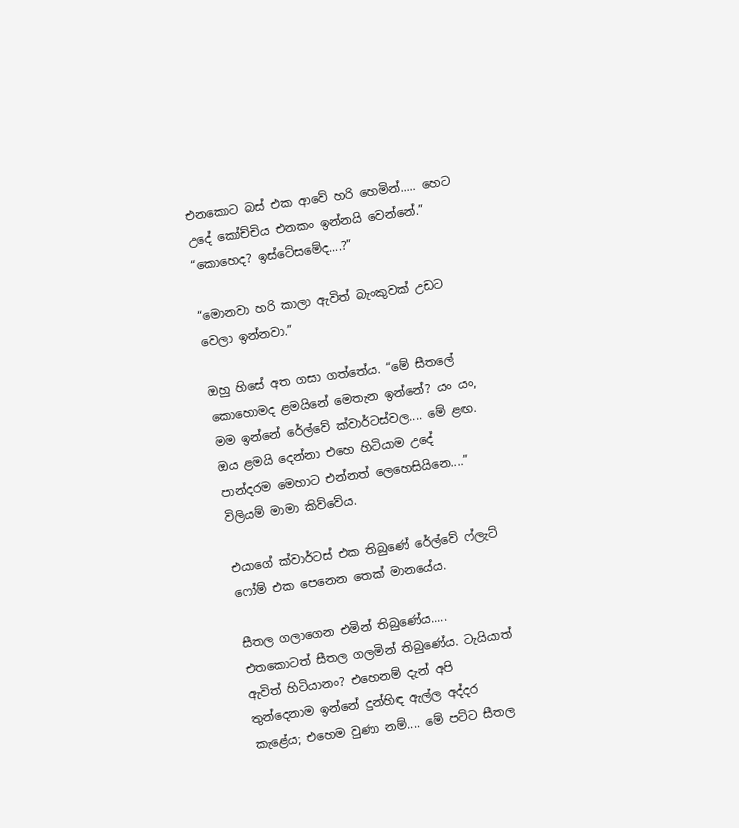එනකොට බස් එක ආවේ හරි හෙමින්..... හෙට උදේ කෝච්චිය එනකං ඉන්නයි වෙන්නේ.”
“කොහෙද? ඉස්ටේසමේද....?”

“මොනවා හරි කාලා ඇවිත් බැංකුවක් උඩට වෙලා ඉන්නවා.”

ඔහු හිසේ අත ගසා ගත්තේය. “මේ සීතලේ කොහොමද ළමයිනේ මෙතැන ඉන්නේ? යං යං, මම ඉන්නේ රේල්වේ ක්වාර්ටස්වල.... මේ ළඟ. ඔය ළමයි දෙන්නා එහෙ හිටියාම උදේ පාන්දරම මෙහාට එන්නත් ලෙහෙසියිනෙ....” විලියම් මාමා කිව්වේය.

එයාගේ ක්වාර්ටස් එක තිබුණේ රේල්වේ ෆ්ලැට් ෆෝම් එක පෙනෙන තෙක් මානයේය.

සීතල ගලාගෙන එමින් තිබුණේය.....
එතකොටත් සීතල ගලමින් තිබුණේය. ටැයියාත් ඇවිත් හිටියානං? එහෙනම් දැන් අපි තුන්දෙනාම ඉන්නේ දුන්හිඳ ඇල්ල අද්දර කැළේය; එහෙම වුණා නම්.... මේ පට්ට සීතල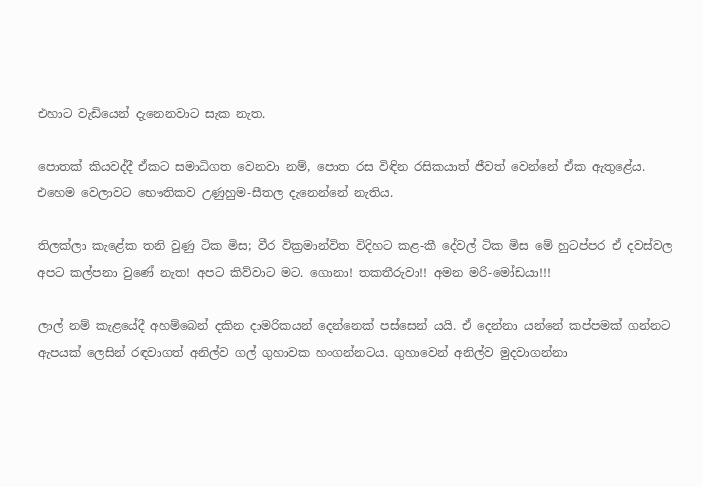එහාට වැඩියෙන් දැනෙනවාට සැක නැත.

පොතක් කියවද්දී ඒකට සමාධිගත වෙනවා නම්, පොත රස විඳින රසිකයාත් ජීවත් වෙන්නේ ඒක ඇතුළේය. එහෙම වෙලාවට භෞතිකව උණුහුම-සීතල දැනෙන්නේ නැතිය.

තිලක්ලා කැළේක තනි වුණු ටික මිස; වීර වික්‍රමාන්විත විදිහට කළ-කී දේවල් ටික මිස මේ හුටප්පර ඒ දවස්වල අපට කල්පනා වුණේ නැත! අපට කිව්වාට මට. ගොනා! තකතීරුවා!! අමන මරි-මෝඩයා!!!

ලාල් නම් කැළයේදී අහම්බෙන් දකින දාමරිකයන් දෙන්නෙක් පස්සෙන් යයි. ඒ දෙන්නා යන්නේ කප්පමක් ගන්නට ඇපයක් ලෙසින් රඳවාගත් අනිල්ව ගල් ගුහාවක හංගන්නටය. ගුහාවෙන් අනිල්ව මුදවාගන්නා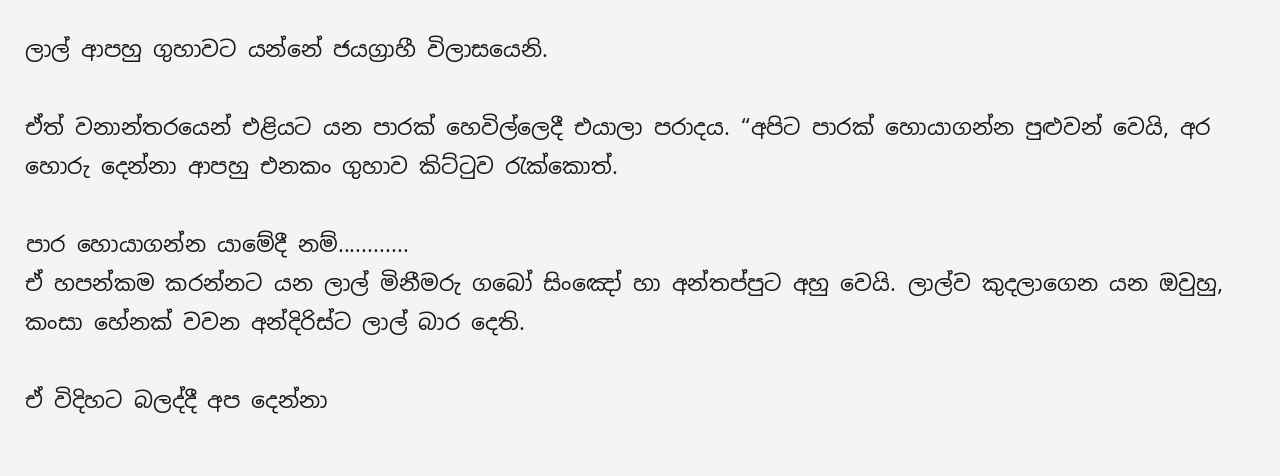ලාල් ආපහු ගුහාවට යන්නේ ජයග්‍රාහී විලාසයෙනි.

ඒත් වනාන්තරයෙන් එළියට යන පාරක් හෙවිල්ලෙදී එයාලා පරාදය. “අපිට පාරක් හොයාගන්න පුළුවන් වෙයි, අර හොරු දෙන්නා ආපහු එනකං ගුහාව කිට්ටුව රැක්කොත්.

පාර හොයාගන්න යාමේදී නම්............
ඒ හපන්කම කරන්නට යන ලාල් මිනීමරු ගබෝ සිංඤෝ හා අන්තප්පුට අහු වෙයි. ලාල්ව කුදලාගෙන යන ඔවුහු, කංසා හේනක් වවන අන්දිරිස්ට ලාල් බාර දෙති.

ඒ විදිහට බලද්දී අප දෙන්නා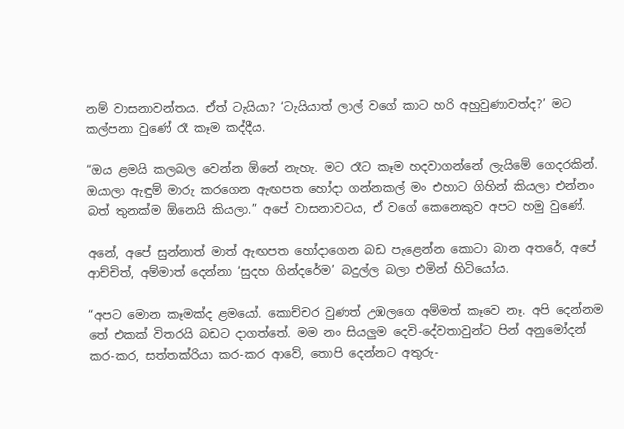නම් වාසනාවන්තය. ඒත් ටැයියා? ‘ටැයියාත් ලාල් වගේ කාට හරි අහුවුණාවත්ද?’ මට කල්පනා වුණේ රෑ කෑම කද්දීය.

“ඔය ළමයි කලබල වෙන්න ඕනේ නැහැ. මට රෑට කෑම හදවාගන්නේ ලැයිමේ ගෙදරකින්. ඔයාලා ඇඳුම් මාරු කරගෙන ඇඟපත හෝදා ගන්නකල් මං එහාට ගිහින් කියලා එන්නං බත් තුනක්ම ඕනෙයි කියලා.” අපේ වාසනාවටය, ඒ වගේ කෙනෙකුව අපට හමු වුණේ.

අනේ, අපේ සුන්නාත් මාත් ඇඟපත හෝදාගෙන බඩ පැළෙන්න කොටා බාන අතරේ, අපේ ආච්චිත්, අම්මාත් දෙන්නා ‘සුදහ ගින්දරේම’ බදුල්ල බලා එමින් හිටියෝය.

“අපට මොන කෑමක්ද ළමයෝ. කොච්චර වුණත් උඹලගෙ අම්මත් කෑවෙ නෑ. අපි දෙන්නම තේ එකක් විතරයි බඩට දාගත්තේ. මම නං සියලුම දෙවි-දේවතාවුන්ට පින් අනුමෝදන් කර-කර, සත්තක්රියා කර-කර ආවේ, තොපි දෙන්නට අතුරු-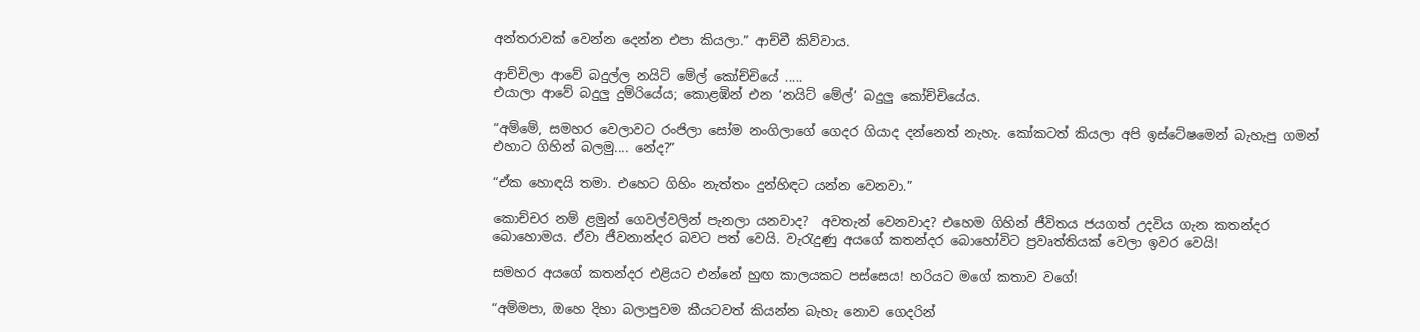අන්තරාවක් වෙන්න දෙන්න එපා කියලා.” ආච්චී කිව්වාය.

ආච්චිලා ආවේ බදුල්ල නයිට් මේල් කෝච්චියේ .....
එයාලා ආවේ බදුලු දුම්රියේය; කොළඹින් එන ‘නයිට් මේල්’ බදුලු කෝච්චියේය.

“අම්මේ, සමහර වෙලාවට රංජිලා සෝම නංගිලාගේ ගෙදර ගියාද දන්නෙත් නැහැ. කෝකටත් කියලා අපි ඉස්ටේෂමෙන් බැහැපු ගමන් එහාට ගිහින් බලමු.... නේද?”

“ඒක හොඳයි තමා. එහෙට ගිහිං නැත්තං දුන්හිඳට යන්න වෙනවා.”

කොච්චර නම් ළමුන් ගෙවල්වලින් පැනලා යනවාද?  අවතැන් වෙනවාද? එහෙම ගිහින් ජීවිතය ජයගත් උදවිය ගැන කතන්දර බොහොමය. ඒවා ජීවනාන්දර බවට පත් වෙයි. වැරැදුණු අයගේ කතන්දර බොහෝවිට ප්‍රවෘත්තියක් වෙලා ඉවර වෙයි!

සමහර අයගේ කතන්දර එළියට එන්නේ හුඟ කාලයකට පස්සෙය! හරියට මගේ කතාව වගේ!

“අම්මපා, ඔහෙ දිහා බලාපුවම කීයටවත් කියන්න බැහැ නොව ගෙදරින්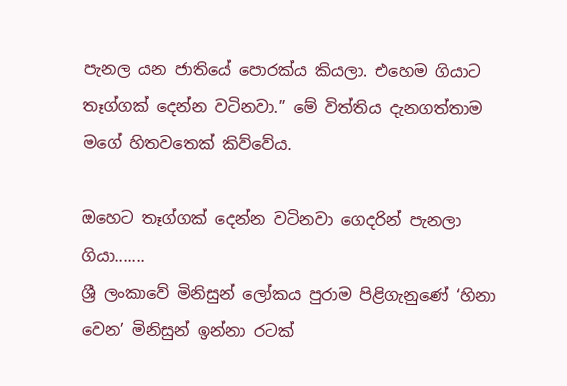පැනල යන ජාතියේ පොරක්ය කියලා. එහෙම ගියාට තෑග්ගක් දෙන්න වටිනවා.” මේ විත්තිය දැනගත්තාම මගේ හිතවතෙක් කිව්වේය.

ඔහෙට තෑග්ගක් දෙන්න වටිනවා ගෙදරින් පැනලා ගියා.......
ශ්‍රී ලංකාවේ මිනිසුන් ලෝකය පුරාම පිළිගැනුණේ ‘හිනා වෙන’ මිනිසුන් ඉන්නා රටක්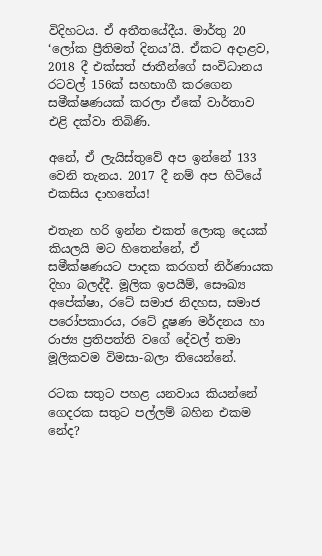විදිහටය. ඒ අතීතයේදීය. මාර්තු 20 ‘ලෝක ප්‍රීතිමත් දිනය’යි. ඒකට අදාළව, 2018 දී එක්සත් ජාතීන්ගේ සංවිධානය රටවල් 156ක් සහභාගී කරගෙන සමීක්ෂණයක් කරලා ඒකේ වාර්තාව එළි දක්වා තිබිණි.

අනේ, ඒ ලැයිස්තුවේ අප ඉන්නේ 133 වෙනි තැනය. 2017 දී නම් අප හිටියේ එකසිය දාහතේය!

එතැන හරි ඉන්න එකත් ලොකු දෙයක් කියලයි මට හිතෙන්නේ, ඒ සමීක්ෂණයට පාදක කරගත් නිර්ණායක දිහා බලද්දී. මූලික ඉපයීම්, සෞඛ්‍ය අපේක්ෂා, රටේ සමාජ නිදහස, සමාජ පරෝපකාරය, රටේ දූෂණ මර්දනය හා රාජ්‍ය ප්‍රතිපත්ති වගේ දේවල් තමා මූලිකවම විමසා-බලා තියෙන්නේ.

රටක සතුට පහළ යනවාය කියන්නේ ගෙදරක සතුට පල්ලම් බහින එකම නේද?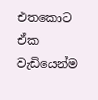එතකොට ඒක වැඩියෙන්ම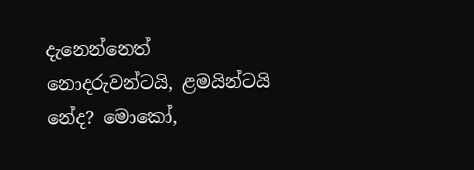දැනෙන්නෙත් නොදරුවන්ටයි, ළමයින්ටයි නේද? මොකෝ,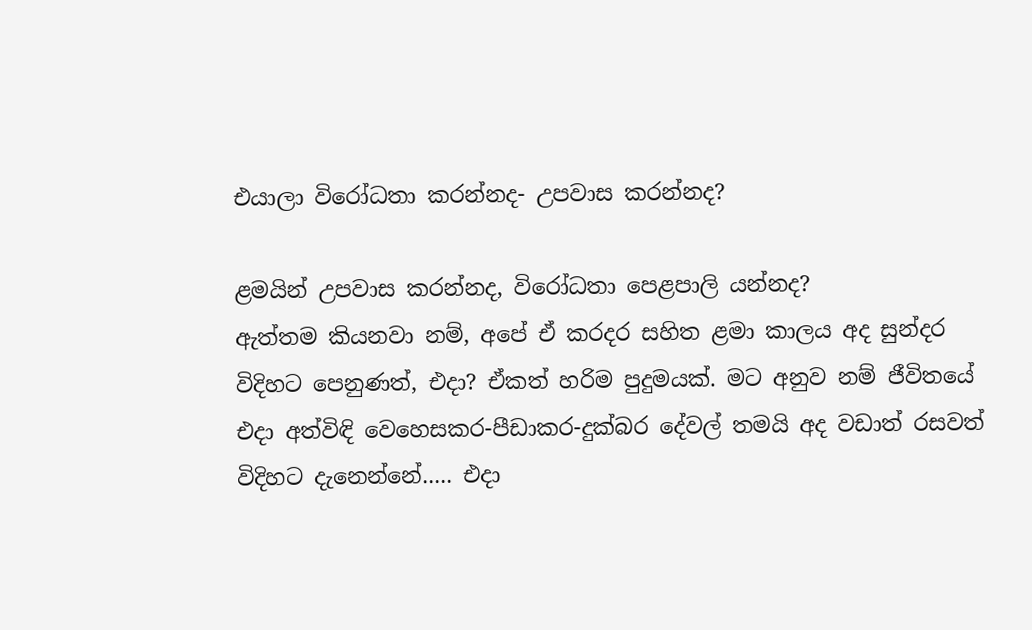එයාලා විරෝධතා කරන්නද- උපවාස කරන්නද?

ළමයින් උපවාස කරන්නද, විරෝධතා පෙළපාලි යන්නද?
ඇත්තම කියනවා නම්, අපේ ඒ කරදර සහිත ළමා කාලය අද සුන්දර විදිහට පෙනුණත්, එදා? ඒකත් හරිම පුදුමයක්. මට අනුව නම් ජීවිතයේ එදා අත්විඳි වෙහෙසකර-පීඩාකර-දුක්බර දේවල් තමයි අද වඩාත් රසවත් විදිහට දැනෙන්නේ..... එදා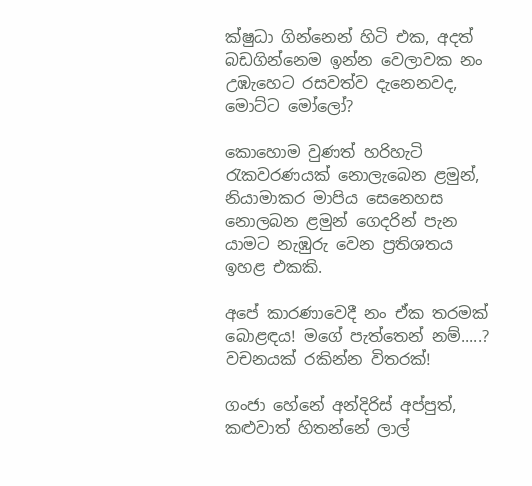ක්ෂුධා ගින්නෙන් හිටි එක, අදත් බඩගින්නෙම ඉන්න වෙලාවක නං උඹැහෙට රසවත්ව දැනෙනවද, මොට්ට මෝලෝ?

කොහොම වුණත් හරිහැටි   රැකවරණයක් නොලැබෙන ළමුන්, නියාමාකර මාපිය සෙනෙහස නොලබන ළමුන් ගෙදරින් පැන යාමට නැඹුරු වෙන ප්‍රතිශතය ඉහළ එකකි.

අපේ කාරණාවෙදී නං ඒක තරමක් බොළඳය! මගේ පැත්තෙන් නම්.....? වචනයක් රකින්න විතරක්!

ගංජා හේනේ අන්දිරිස් අප්පුත්, කළුවාත් හිතන්නේ ලාල්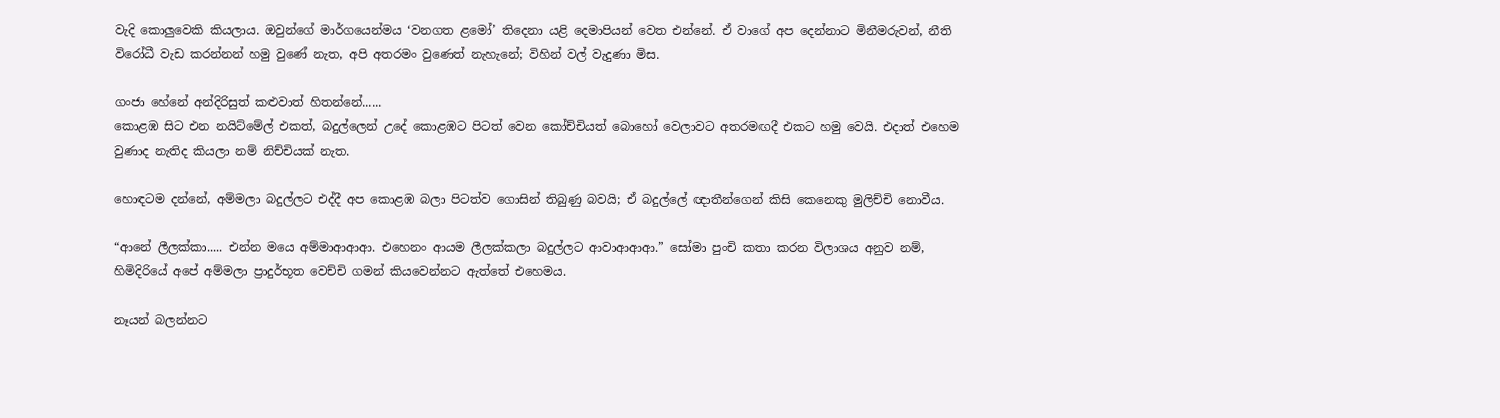වැදි කොලුවෙකි කියලාය. ඔවුන්ගේ මාර්ගයෙන්මය ‘වනගත ළමෝ’ තිදෙනා යළි දෙමාපියන් වෙත එන්නේ. ඒ වාගේ අප දෙන්නාට මිනීමරුවන්, නීති විරෝධී වැඩ කරන්නන් හමු වුණේ නැත, අපි අතරමං වුණෙත් නැහැනේ; විහින් වල් වැදුණා මිස.

ගංජා හේනේ අන්දිරිසුත් කළුවාත් හිතන්නේ......
කොළඹ සිට එන නයිට්මේල් එකත්, බදුල්ලෙන් උදේ කොළඹට පිටත් වෙන කෝච්චියත් බොහෝ වෙලාවට අතරමඟදී එකට හමු වෙයි. එදාත් එහෙම වුණාද නැතිද කියලා නම් නිච්චියක් නැත.

හොඳටම දන්නේ, අම්මලා බදුල්ලට එද්දී අප කොළඹ බලා පිටත්ව ගොසින් තිබුණු බවයි; ඒ බදුල්ලේ ඥාතීන්ගෙන් කිසි කෙනෙකු මුලිච්චි නොවීය.

“ආනේ ලීලක්කා..... එන්න මයෙ අම්මාආආආ. එහෙනං ආයම ලීලක්කලා බදුල්ලට ආවාආආආ.” සෝමා පුංචි කතා කරන විලාශය අනුව නම්, හිමිදිරියේ අපේ අම්මලා ප්‍රාදුර්භූත වෙච්චි ගමන් කියවෙන්නට ඇත්තේ එහෙමය.

නෑයන් බලන්නට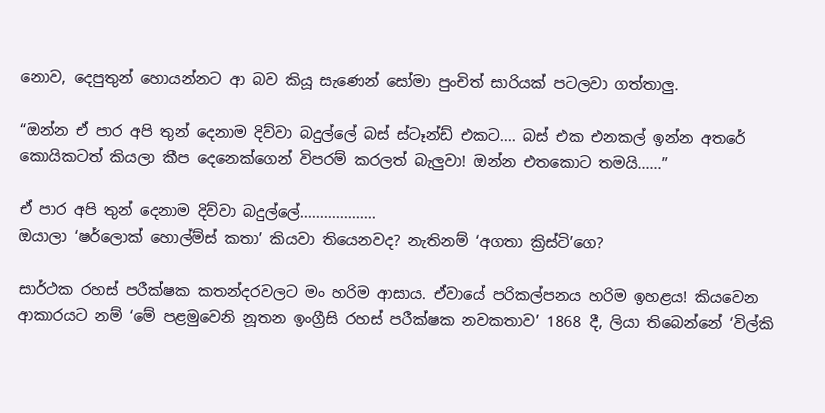නොව, දෙපුතුන් හොයන්නට ආ බව කියූ සැණෙන් සෝමා පුංචිත් සාරියක් පටලවා ගත්තාලු.

“ඔන්න ඒ පාර අපි තුන් දෙනාම දිව්වා බදුල්ලේ බස් ස්ටෑන්ඩ් එකට.... බස් එක එනකල් ඉන්න අතරේ කොයිකටත් කියලා කීප දෙනෙක්ගෙන් විපරම් කරලත් බැලුවා! ඔන්න එතකොට තමයි......”

ඒ පාර අපි තුන් දෙනාම දිව්වා බදුල්ලේ...................
ඔයාලා ‘ෂර්ලොක් හොල්ම්ස් කතා’ කියවා තියෙනවද? නැතිනම් ‘අගතා ක්‍රිස්ටි’ගෙ?

සාර්ථක රහස් පරීක්ෂක කතන්දරවලට මං හරිම ආසාය. ඒවායේ පරිකල්පනය හරිම ඉහළය! කියවෙන ආකාරයට නම් ‘මේ පළමුවෙනි නූතන ඉංග්‍රීසි රහස් පරීක්ෂක නවකතාව’ 1868 දී, ලියා තිබෙන්නේ ‘විල්කි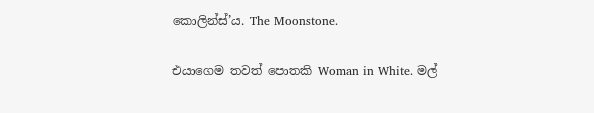කොලින්ස්’ය. The Moonstone.

එයාගෙම තවත් පොතකි Woman in White. මල්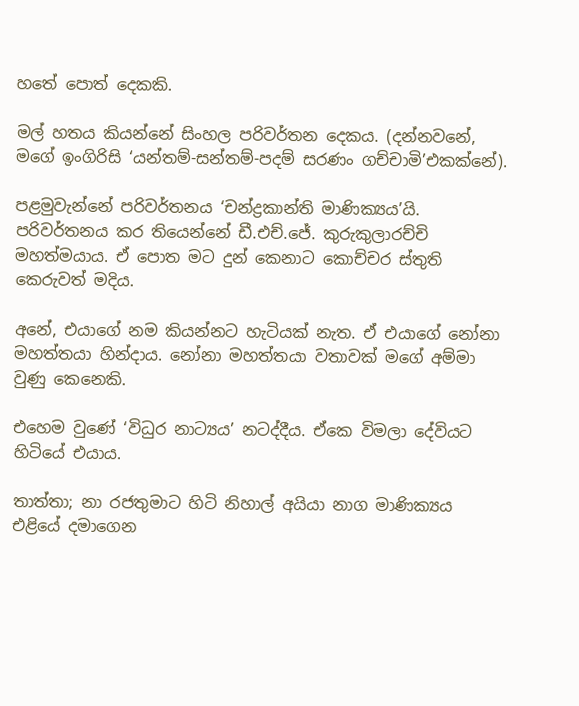හතේ පොත් දෙකකි.

මල් හතය කියන්නේ සිංහල පරිවර්තන දෙකය. (දන්නවනේ, මගේ ඉංගිරිසි ‘යන්තම්-සන්තම්-පදම් සරණං ගච්චාමි’එකක්නේ).

පළමුවැන්නේ පරිවර්තනය ‘චන්ද්‍රකාන්ති මාණික්‍යය’යි. පරිවර්තනය කර තියෙන්නේ ඩී.එච්.ජේ. කුරුකුලාරච්චි මහත්මයාය. ඒ පොත මට දුන් කෙනාට කොච්චර ස්තුති කෙරුවත් මදිය.

අනේ, එයාගේ නම කියන්නට හැටියක් නැත. ඒ එයාගේ නෝනා මහත්තයා හින්දාය. නෝනා මහත්තයා වතාවක් මගේ අම්මා වුණු කෙනෙකි.

එහෙම වුණේ ‘විධුර නාට්‍යය’ නටද්දීය. ඒකෙ විමලා දේවියට හිටියේ එයාය.

තාත්තා; නා රජතුමාට හිටි නිහාල් අයියා නාග මාණික්‍යය එළියේ දමාගෙන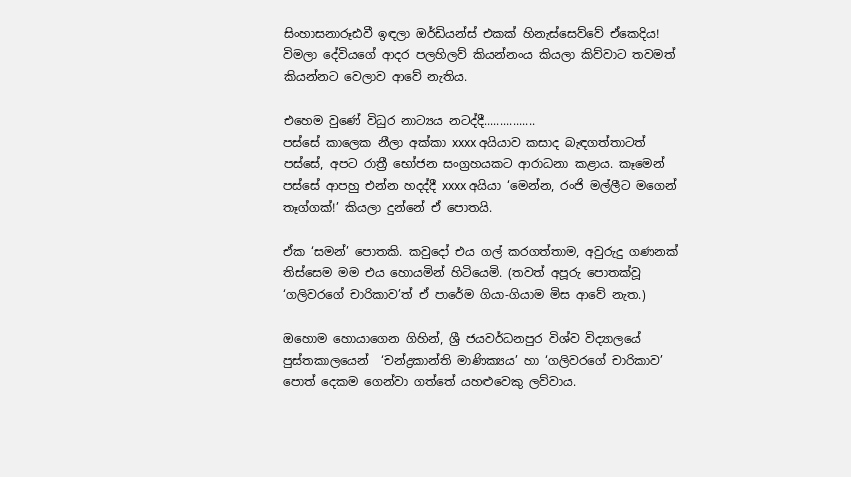සිංහාසනාරූඪවී ඉඳලා ඔර්ඩියන්ස් එකක් හිනැස්සෙව්වේ ඒකෙදිය! විමලා දේවියගේ ආදර පලහිලව් කියන්නංය කියලා කිව්වාට තවමත් කියන්නට වෙලාව ආවේ නැතිය.

එහෙම වුණේ විධුර නාට්‍යය නටද්දී................
පස්සේ කාලෙක නීලා අක්කා xxxx අයියාව කසාද බැඳගත්තාටත් පස්සේ, අපට රාත්‍රී භෝජන සංග්‍රහයකට ආරාධනා කළාය. කෑමෙන් පස්සේ ආපහු එන්න හදද්දී xxxx අයියා ‘මෙන්න, රංජි මල්ලීට මගෙන් තෑග්ගක්!’ කියලා දුන්නේ ඒ පොතයි.

ඒක ‘සමන්’ පොතකි. කවුදෝ එය ගල් කරගත්තාම, අවුරුදු ගණනක් තිස්සෙම මම එය හොයමින් හිටියෙමි. (තවත් අපූරු පොතක්වූ ‘ගලිවරගේ චාරිකාව’ත් ඒ පාරේම ගියා-ගියාම මිස ආවේ නැත.)

ඔහොම හොයාගෙන ගිහින්, ශ්‍රී ජයවර්ධනපුර විශ්ව විද්‍යාලයේ පුස්තකාලයෙන්  ‘චන්ද්‍රකාන්ති මාණික්‍යය’ හා ‘ගලිවරගේ චාරිකාව’ පොත් දෙකම ගෙන්වා ගත්තේ යහළුවෙකු ලව්වාය.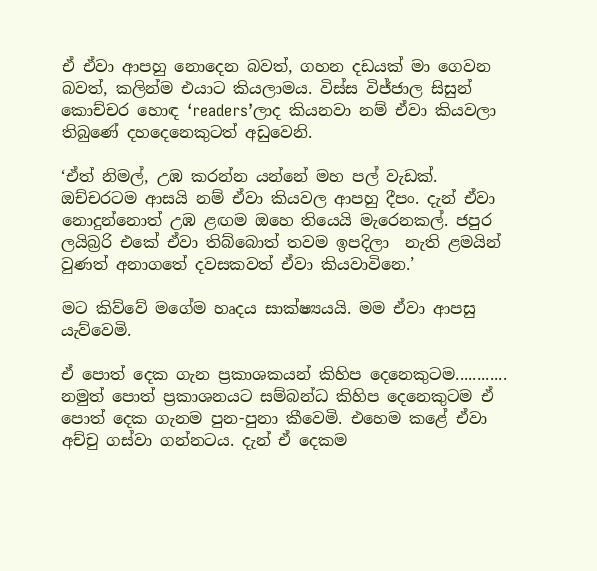ඒ ඒවා ආපහු නොදෙන බවත්, ගහන දඩයක් මා ගෙවන බවත්, කලින්ම එයාට කියලාමය. විස්ස විජ්ජාල සිසුන් කොච්චර හොඳ ‘readers’ලාද කියනවා නම් ඒවා කියවලා තිබුණේ දහදෙනෙකුටත් අඩුවෙනි.

‘ඒත් නිමල්, උඹ කරන්න යන්නේ මහ පල් වැඩක්. ඔච්චරටම ආසයි නම් ඒවා කියවල ආපහු දීපං. දැන් ඒවා නොදුන්නොත් උඹ ළඟම ඔහෙ තියෙයි මැරෙනකල්. ජපුර ලයිබ්‍රරි එකේ ඒවා තිබ්බොත් තවම ඉපදිලා  නැති ළමයින් වුණත් අනාගතේ දවසකවත් ඒවා කියවාවිනෙ.’

මට කිව්වේ මගේම හෘදය සාක්ෂ්‍යයයි. මම ඒවා ආපසු යැව්වෙමි.

ඒ පොත් දෙක ගැන ප්‍රකාශකයන් කිහිප දෙනෙකුටම............
නමුත් පොත් ප්‍රකාශනයට සම්බන්ධ කිහිප දෙනෙකුටම ඒ පොත් දෙක ගැනම පුන-පුනා කීවෙමි. එහෙම කළේ ඒවා අච්චු ගස්වා ගන්නටය. දැන් ඒ දෙකම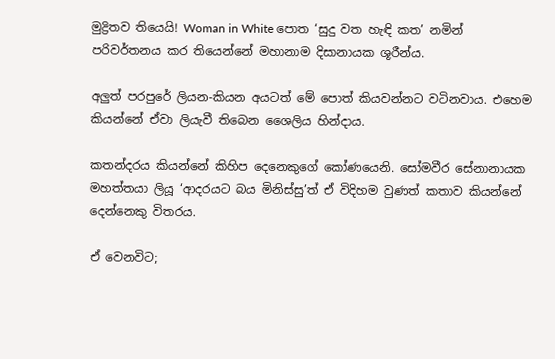මුද්‍රිතව තියෙයි! Woman in White පොත ‘සුදු වත හැඳි කත’ නමින් පරිවර්තනය කර තියෙන්නේ මහානාම දිසානායක ශූරීන්ය.

අලුත් පරපුරේ ලියන-කියන අයටත් මේ පොත් කියවන්නට වටිනවාය. එහෙම කියන්නේ ඒවා ලියැවී තිබෙන ශෛලිය හින්දාය.

කතන්දරය කියන්නේ කිහිප දෙනෙකුගේ කෝණයෙනි. සෝමවීර සේනානායක මහත්තයා ලියූ ‘ආදරයට බය මිනිස්සු’ත් ඒ විදිහම වුණත් කතාව කියන්නේ දෙන්නෙකු විතරය.

ඒ වෙනවිට;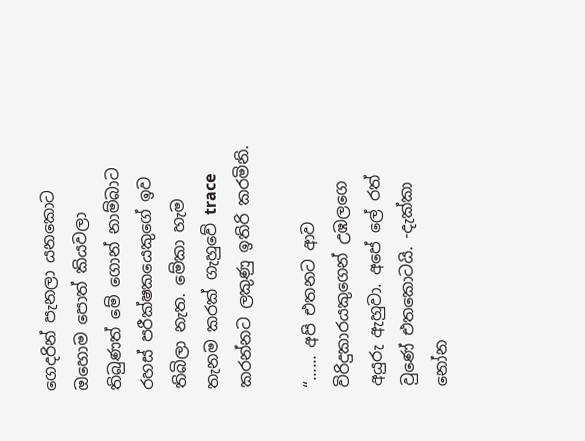ගෙදරින් පැනලා යනකොට ඔහොම පොත් කියවලා තිබුණත් මේ ගොන් නාම්බාට රහස් පරීක්ෂකයෙකුගේ ඉව තිබිලා නැත. මේකා හැම තැනම කරක් ගැහුවේ trace කරන්නට ලකුණු ඉතිරි කරමිනි.

“...... අපි එතනට ආව විරිදුකාරයකුගෙන් උඹලගෙ අයුරු ඇහුවා. අපේ ලේ රත් වුණේ එතකොටයි. -දැක්කා නෝන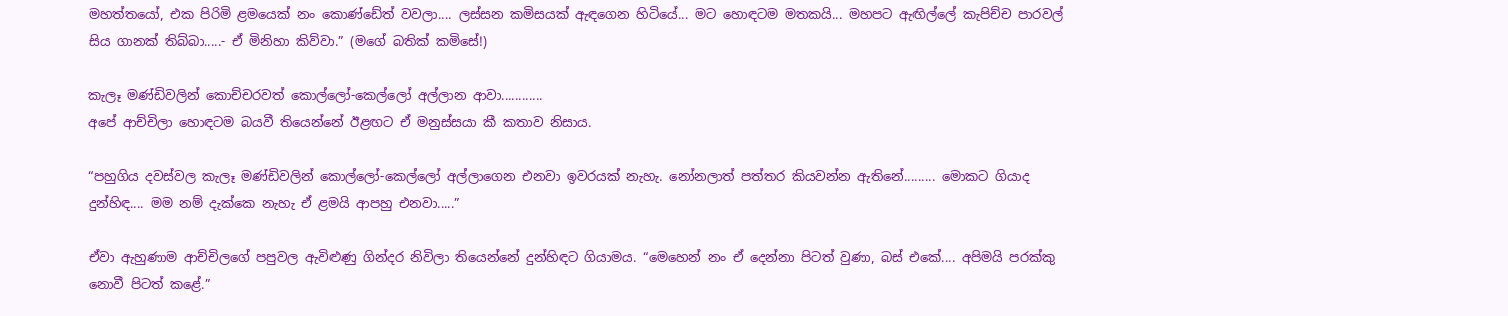මහත්තයෝ, එක පිරිමි ළමයෙක් නං කොණ්ඩේත් වවලා.... ලස්සන කමිසයක් ඇඳගෙන හිටියේ... මට හොඳටම මතකයි... මහපට ඇඟිල්ලේ කැපිච්ච පාරවල් සිය ගානක් තිබ්බා.....- ඒ මිනිහා කිව්වා.” (මගේ බතික් කමිසේ!)

කැලෑ මණ්ඩිවලින් කොච්චරවත් කොල්ලෝ-කෙල්ලෝ අල්ලාන ආවා............
අපේ ආච්චිලා හොඳටම බයවී තියෙන්නේ ඊළඟට ඒ මනුස්සයා කී කතාව නිසාය.

“පහුගිය දවස්වල කැලෑ මණ්ඩිවලින් කොල්ලෝ-කෙල්ලෝ අල්ලාගෙන එනවා ඉවරයක් නැහැ. නෝනලාත් පත්තර කියවන්න ඇතිනේ......... මොකට ගියාද දුන්හිඳ.... මම නම් දැක්කෙ නැහැ ඒ ළමයි ආපහු එනවා.....”

ඒවා ඇහුණාම ආච්චිලගේ පපුවල ඇවිළුණු ගින්දර නිවිලා තියෙන්නේ දුන්හිඳට ගියාමය. “මෙහෙන් නං ඒ දෙන්නා පිටත් වුණා, බස් එකේ.... අපිමයි පරක්කු නොවී පිටත් කළේ.”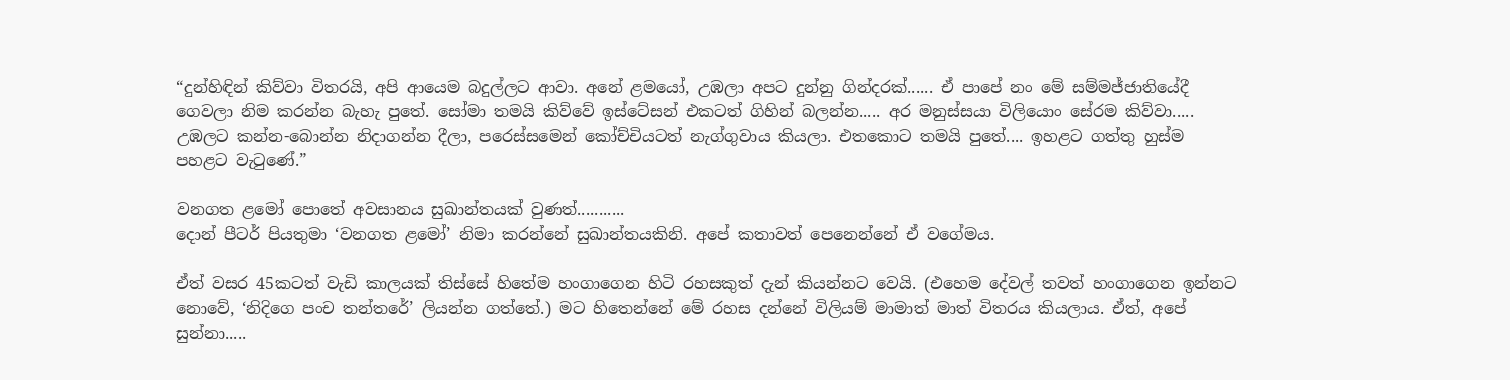“දුන්හිඳින් කිව්වා විතරයි, අපි ආයෙම බදුල්ලට ආවා. අනේ ළමයෝ, උඹලා අපට දුන්නු ගින්දරක්...... ඒ පාපේ නං මේ සම්මජ්ජාතියේදී ගෙවලා නිම කරන්න බැහැ පුතේ. සෝමා තමයි කිව්වේ ඉස්ටේසන් එකටත් ගිහින් බලන්න..... අර මනුස්සයා විලියොං සේරම කිව්වා..... උඹලට කන්න-බොන්න නිදාගන්න දීලා, පරෙස්සමෙන් කෝච්චියටත් නැග්ගුවාය කියලා. එතකොට තමයි පුතේ.... ඉහළට ගත්තු හුස්ම පහළට වැටුණේ.”

වනගත ළමෝ පොතේ අවසානය සුඛාන්තයක් වුණත්...........
දොන් පීටර් පියතුමා ‘වනගත ළමෝ’ නිමා කරන්නේ සුඛාන්තයකිනි. අපේ කතාවත් පෙනෙන්නේ ඒ වගේමය.

ඒත් වසර 45කටත් වැඩි කාලයක් තිස්සේ හිතේම හංගාගෙන හිටි රහසකුත් දැන් කියන්නට වෙයි. (එහෙම දේවල් තවත් හංගාගෙන ඉන්නට නොවේ, ‘නිදිගෙ පංච තන්තරේ’ ලියන්න ගත්තේ.) මට හිතෙන්නේ මේ රහස දන්නේ විලියම් මාමාත් මාත් විතරය කියලාය. ඒත්, අපේ සුන්නා.....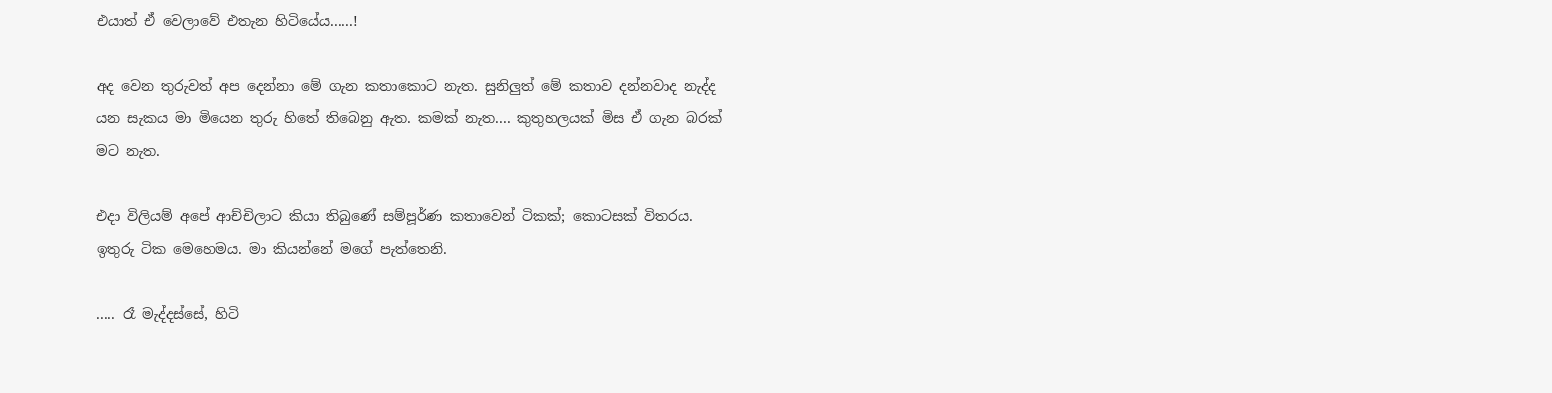එයාත් ඒ වෙලාවේ එතැන හිටියේය......!

අද වෙන තුරුවත් අප දෙන්නා මේ ගැන කතාකොට නැත. සුනිලුත් මේ කතාව දන්නවාද නැද්ද යන සැකය මා මියෙන තුරු හිතේ තිබෙනු ඇත. කමක් නැත.... කුතුහලයක් මිස ඒ ගැන බරක් මට නැත.

එදා විලියම් අපේ ආච්චිලාට කියා තිබුණේ සම්පූර්ණ කතාවෙන් ටිකක්; කොටසක් විතරය. ඉතුරු ටික මෙහෙමය. මා කියන්නේ මගේ පැත්තෙනි.

..... රෑ මැද්දස්සේ, හිටි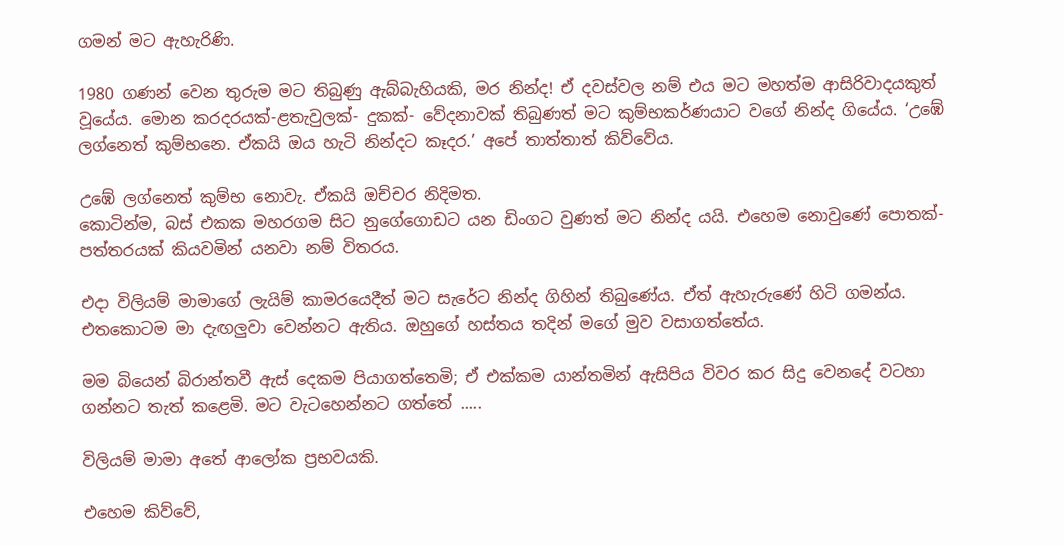ගමන් මට ඇහැරිණි.

1980 ගණන් වෙන තුරුම මට තිබුණු ඇබ්බැහියකි, මර නින්ද! ඒ දවස්වල නම් එය මට මහත්ම ආසිරිවාදයකුත් වූයේය. මොන කරදරයක්-ළතැවුලක්- දුකක්- වේදනාවක් තිබුණත් මට කුම්භකර්ණයාට වගේ නින්ද ගියේය. ‘උඹේ ලග්නෙත් කුම්භනෙ. ඒකයි ඔය හැටි නින්දට කෑදර.’ අපේ තාත්තාත් කිව්වේය.

උඹේ ලග්නෙත් කුම්භ නොවැ. ඒකයි ඔච්චර නිදිමත.
කොටින්ම, බස් එකක මහරගම සිට නුගේගොඩට යන ඩිංගට වුණත් මට නින්ද යයි. එහෙම නොවුණේ පොතක්-පත්තරයක් කියවමින් යනවා නම් විතරය.

එදා විලියම් මාමාගේ ලැයිම් කාමරයෙදීත් මට සැරේට නින්ද ගිහින් තිබුණේය. ඒත් ඇහැරුණේ හිටි ගමන්ය. එතකොටම මා දැඟලුවා වෙන්නට ඇතිය. ඔහුගේ හස්තය තදින් මගේ මුව වසාගත්තේය.

මම බියෙන් බිරාන්තවී ඇස් දෙකම පියාගත්තෙමි; ඒ එක්කම යාන්තමින් ඇසිපිය විවර කර සිදු වෙනදේ වටහා ගන්නට තැත් කළෙමි. මට වැටහෙන්නට ගත්තේ .....

විලියම් මාමා අතේ ආලෝක ප්‍රභවයකි.

එහෙම කිව්වේ,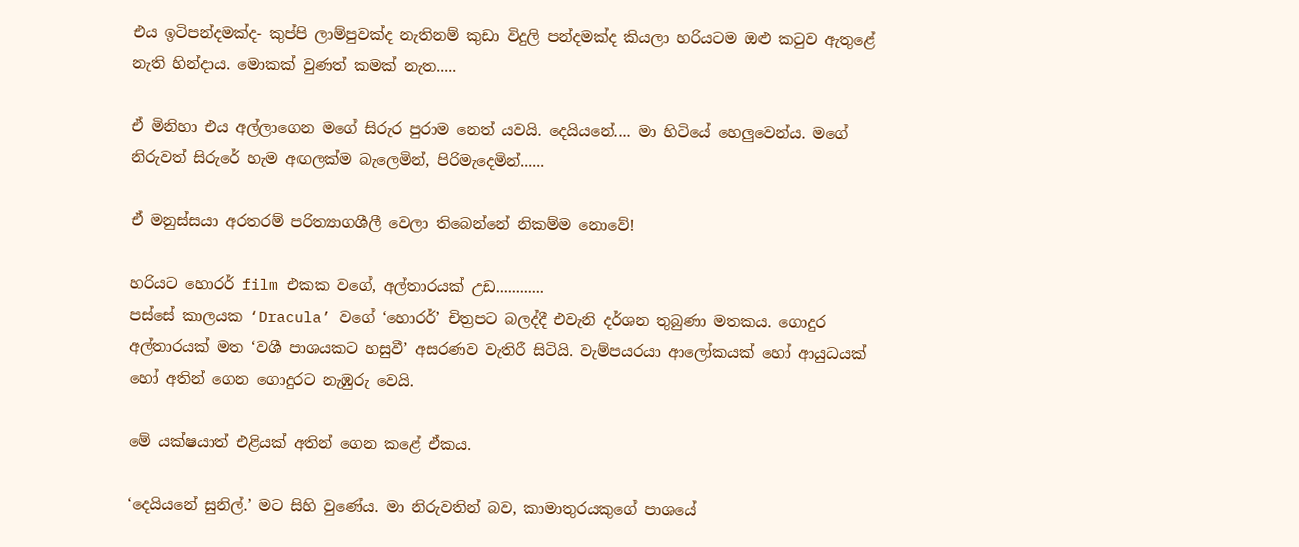එය ඉටිපන්දමක්ද- කුප්පි ලාම්පුවක්ද නැතිනම් කුඩා විදුලි පන්දමක්ද කියලා හරියටම ඔළු කටුව ඇතුළේ නැති හින්දාය. මොකක් වුණත් කමක් නැත.....

ඒ මිනිහා එය අල්ලාගෙන මගේ සිරුර පුරාම නෙත් යවයි. දෙයියනේ.... මා හිටියේ හෙලුවෙන්ය. මගේ  නිරුවත් සිරුරේ හැම අඟලක්ම බැලෙමින්, පිරිමැදෙමින්......

ඒ මනුස්සයා අරතරම් පරිත්‍යාගශීලී වෙලා තිබෙන්නේ නිකම්ම නොවේ!

හරියට හොරර් film එකක වගේ, අල්තාරයක් උඩ............
පස්සේ කාලයක ‘Dracula’ වගේ ‘හොරර්’ චිත්‍රපට බලද්දී එවැනි දර්ශන තුබුණා මතකය. ගොදුර අල්තාරයක් මත ‘වශී පාශයකට හසුවී’ අසරණව වැතිරී සිටියි. වැම්පයරයා ආලෝකයක් හෝ ආයුධයක් හෝ අතින් ගෙන ගොදුරට නැඹුරු වෙයි.

මේ යක්ෂයාත් එළියක් අතින් ගෙන කළේ ඒකය.

‘දෙයියනේ සුනිල්.’ මට සිහි වුණේය. මා නිරුවතින් බව, කාමාතුරයකුගේ පාශයේ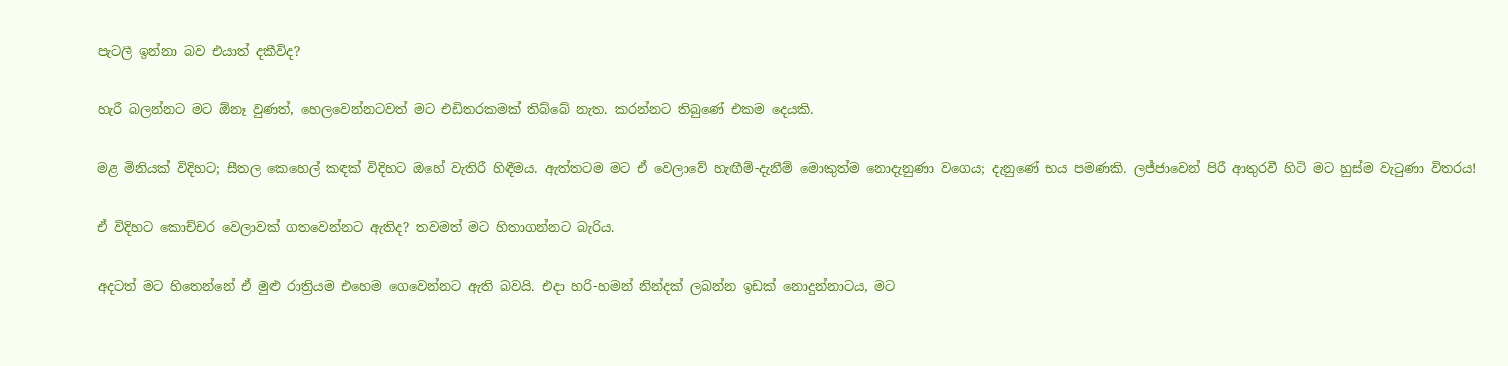පැටලී ඉන්නා බව එයාත් දකීවිද?

හැරී බලන්නට මට ඕනෑ වුණත්, හෙලවෙන්නටවත් මට එඩිතරකමක් තිබ්බේ නැත. කරන්නට තිබුණේ එකම දෙයකි.

මළ මිනියක් විදිහට; සීතල කෙහෙල් කඳක් විදිහට ඔහේ වැතිරී හිඳීමය. ඇත්තටම මට ඒ වෙලාවේ හැඟීම්-දැනීම් මොකුත්ම නොදැනුණා වගෙය; දැනුණේ භය පමණකි. ලජ්ජාවෙන් පිරී ආතුරවී හිටි මට හුස්ම වැටුණා විතරය!

ඒ විදිහට කොච්චර වෙලාවක් ගතවෙන්නට ඇතිද? තවමත් මට හිතාගන්නට බැරිය.

අදටත් මට හිතෙන්නේ ඒ මුළු රාත්‍රියම එහෙම ගෙවෙන්නට ඇති බවයි. එදා හරි-හමන් නින්දක් ලබන්න ඉඩක් නොදුන්නාටය, මට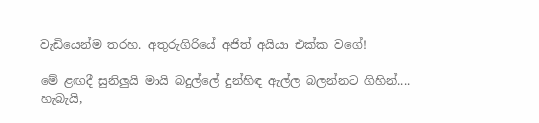වැඩියෙන්ම තරහ. අතුරුගිරියේ අජිත් අයියා එක්ක වගේ!

මේ ළඟදී සුනිලුයි මායි බදුල්ලේ දුන්හිඳ ඇල්ල බලන්නට ගිහින්....
හැබැයි,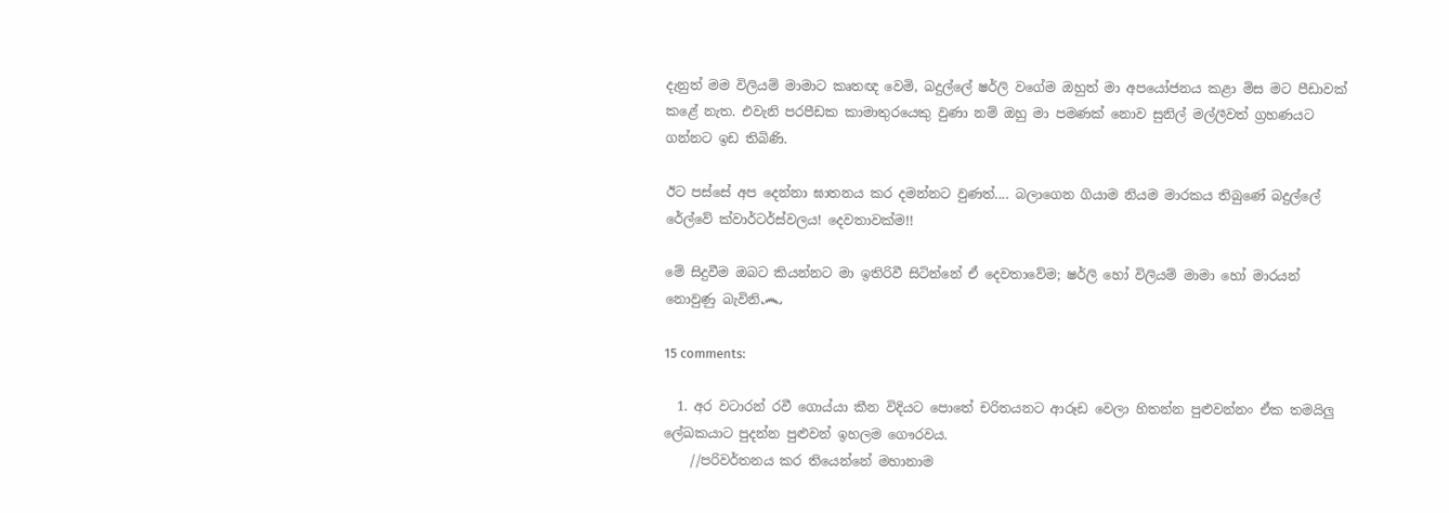දැනුත් මම විලියම් මාමාට කෘතඥ වෙමි, බදුල්ලේ ෂර්ලි වගේම ඔහුත් මා අපයෝජනය කළා මිස මට පීඩාවක් කළේ නැත. එවැනි පරපීඩක කාමාතුරයෙකු වුණා නම් ඔහු මා පමණක් නොව සුනිල් මල්ලීවත් ග්‍රහණයට ගන්නට ඉඩ තිබිණි.

ඊට පස්සේ අප දෙන්නා ඝාතනය කර දමන්නට වුණත්.... බලාගෙන ගියාම නියම මාරකය තිබුණේ බදුල්ලේ රේල්වේ ක්වාර්ටර්ස්වලය! දෙවතාවක්ම!!

මේ සිදුවීම ඔබට කියන්නට මා ඉතිරිවී සිටින්නේ ඒ දෙවතාවේම; ෂර්ලි හෝ විලියම් මාමා හෝ මාරයන් නොවුණු බැවිනි෴

15 comments:

  1. අර වටාරන් රවී ගොය්යා කීන විදියට පොතේ චරිතයනට ආරූඩ වෙලා හිතන්න පුළුවන්නං ඒක තමයිලු ලේඛකයාට පුදන්න පුළුවන් ඉහලම ගෞරවය.
    //පරිවර්තනය කර තියෙන්නේ මහානාම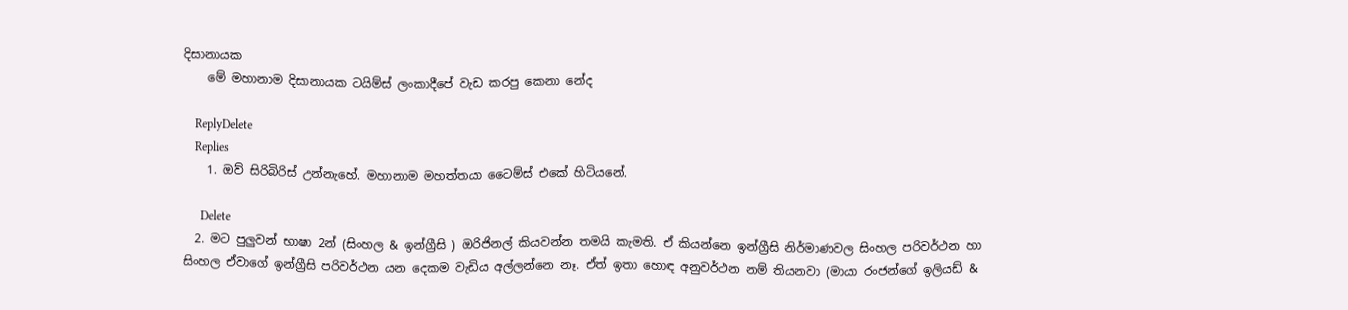දිසානායක
    මේ මහානාම දිසානායක ටයිම්ස් ලංකාදීපේ වැඩ කරපු කෙනා නේද

    ReplyDelete
    Replies
    1. ඔව් සිරිබිරිස් උන්නැහේ. මහානාම මහත්තයා ටෛම්ස් එකේ හිටියනේ.

      Delete
  2. මට පුලුවන් භාෂා 2න් (සිංහල & ඉන්ග්‍රීසි ) ඔරිජිනල් කියවන්න තමයි කැමති. ඒ කියන්නෙ ඉන්ග්‍රීසි නිර්මාණවල සිංහල පරිවර්ථන හා සිංහල ඒවාගේ ඉන්ග්‍රීසි පරිවර්ථන යන දෙකම වැඩිය අල්ලන්නෙ නෑ. ඒත් ඉතා හොඳ අනුවර්ථන නම් තියනවා (මායා රංජන්ගේ ඉලියඩ් &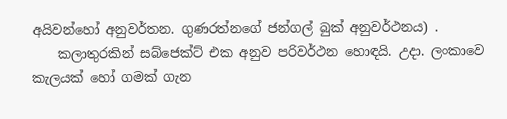අයිවන්හෝ අනුවර්තන. ගුණරත්නගේ ජන්ගල් බුක් අනුවර්ථනය) .
    කලාතුරකින් සබ්ජෙක්ට් එක අනුව පරිවර්ථන හොඳයි. උදා. ලංකාවෙ කැලයක් හෝ ගමක් ගැන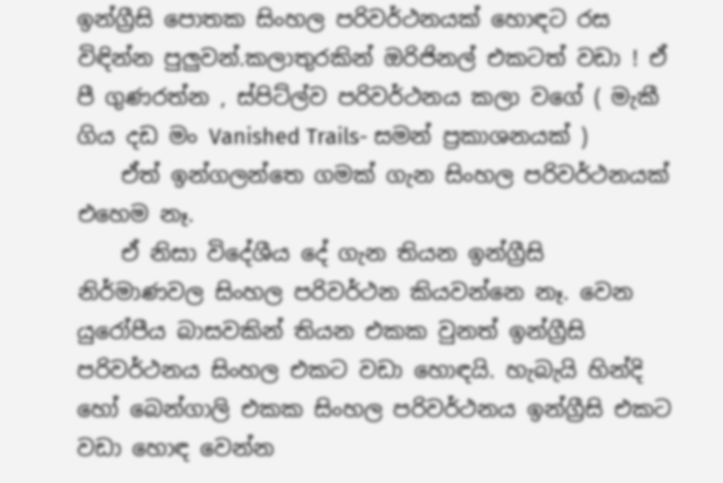ඉන්ග්‍රීසි පොතක සිංහල පරිවර්ථනයක් හොඳට රස විඳින්න පුලුවන්.කලාතුරකින් ඔරිජිනල් එකටත් වඩා ! ඒ පී ගුණරත්න , ස්පිට්ල්ව පරිවර්ථනය කලා වගේ ( මැකී ගිය දඩ මං Vanished Trails- සමන් ප්‍රකාශනයක් )
    ඒත් ඉන්ගලන්තෙ ගමක් ගැන සිංහල පරිවර්ථනයක් එහෙම නෑ.
    ඒ නිසා විදේශීය දේ ගැන තියන ඉන්ග්‍රීසි නිර්මාණවල සිංහල පරිවර්ථන කියවන්නෙ නෑ. වෙන යුරෝපීය බාසවකින් තියන එකක වුනත් ඉන්ග්‍රීසි පරිවර්ථනය සිංහල එකට වඩා හොඳයි. හැබැයි හින්දි හෝ බෙන්ගාලි එකක සිංහල පරිවර්ථනය ඉන්ග්‍රීසි එකට වඩා හොඳ වෙන්න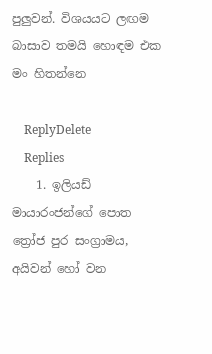පුලුවන්. විශයයට ලඟම බාසාව තමයි හොඳම එක මං හිතන්නෙ

    ReplyDelete
    Replies
    1. ඉලියඩ් මායාරංජන්ගේ පොත ත්‍රෝජ පුර සංග්‍රාමය, අයිවන් හෝ වන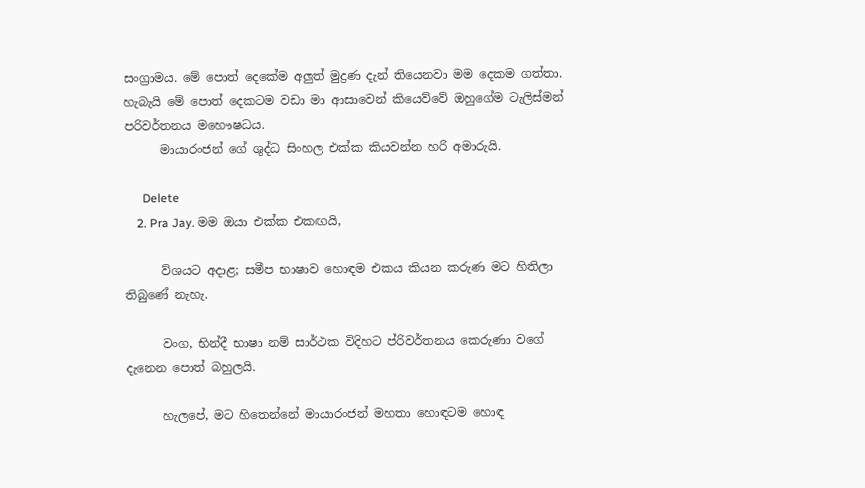සංග්‍රාමය. මේ පොත් දෙකේම අලුත් මුද්‍රණ දැන් තියෙනවා මම දෙකම ගත්තා. හැබැයි මේ පොත් දෙකටම වඩා මා ආසාවෙන් කියෙව්වේ ඔහුගේම ටැලිස්මන් පරිවර්තනය මහෞෂධය.
      මායාරංජන් ගේ ශුද්ධ සිංහල එක්ක කියවන්න හරි අමාරුයි.

      Delete
    2. Pra Jay. මම ඔයා එක්ක එකඟයි,

      ව්ශයට අදාළ; සමීප භාෂාව හොඳම එකය කියන කරුණ මට හිතිලා තිබුණේ නැහැ.

      වංග, භින්දී භාෂා නම් සාර්ථක විදිහට ප්රිවර්තනය කෙරුණා වගේ දැනෙන පොත් බහුලයි.

      හැලපේ, මට හිතෙන්නේ මායාරංජන් මහතා හොඳටම හොඳ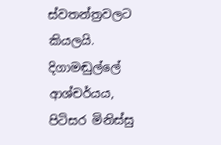ස්වතන්ත්‍රවලට කියලයි. දිගාමඬුල්ලේ ආශ්චර්යය, පිටිසර මිනිස්සු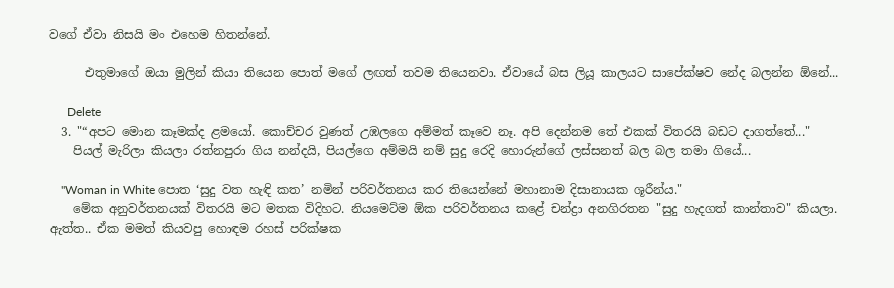වගේ ඒවා නිසයි මං එහෙම හිතන්නේ.

      එතුමාගේ ඔයා මුලින් කියා තියෙන පොත් මගේ ලඟත් තවම තියෙනවා. ඒවායේ බස ලියූ කාලයට සාපේක්ෂව නේද බලන්න ඕනේ...

      Delete
  3. "“අපට මොන කෑමක්ද ළමයෝ. කොච්චර වුණත් උඹලගෙ අම්මත් කෑවෙ නෑ. අපි දෙන්නම තේ එකක් විතරයි බඩට දාගත්තේ..."
    පියල් මැරිලා කියලා රත්නපුරා ගිය නන්දයි, පියල්ගෙ අම්මයි නම් සුදු රෙදි හොරුන්ගේ ලස්සනත් බල බල තමා ගියේ...

    "Woman in White පොත ‘සුදු වත හැඳි කත’ නමින් පරිවර්තනය කර තියෙන්නේ මහානාම දිසානායක ශූරීන්ය."
    මේක අනුවර්තනයක් විතරයි මට මතක විදිහට. නියමෙට්ම ඕක පරිවර්තනය කළේ චන්ද්‍රා අනගිරතන "සුදු හැදගත් කාන්තාව" කියලා. ඇත්ත.. ඒක මමත් කියවපු හොඳම රහස් පරික්ෂක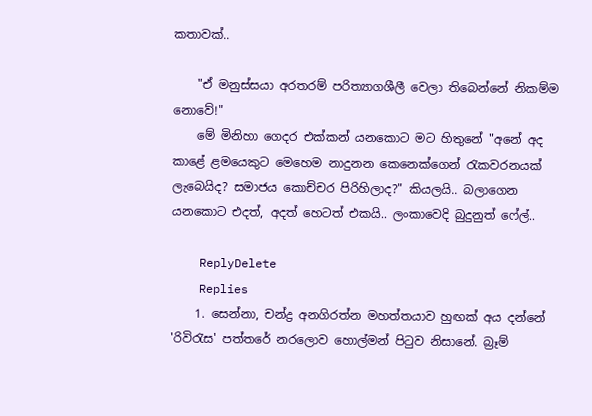කතාවක්..

    "ඒ මනුස්සයා අරතරම් පරිත්‍යාගශීලී වෙලා තිබෙන්නේ නිකම්ම නොවේ!"
    මේ මිනිහා ගෙදර එක්කන් යනකොට මට හිතුනේ "අනේ අද කාළේ ළමයෙකුට මෙහෙම නාදුනන කෙනෙක්ගෙන් රැකවරනයක් ලැබෙයිද? සමාජය කොච්චර පිරිහිලාද?" කියලයි.. බලාගෙන යනකොට එදත්, අදත් හෙටත් එකයි.. ලංකාවෙදි බුදුනුත් ෆේල්..

    ReplyDelete
    Replies
    1. සෙන්නා, චන්ද්‍ර අනගිරත්න මහත්තයාව හුඟක් අය දන්නේ 'රිවිරැස' පත්තරේ නරලොව හොල්මන් පිටුව නිසානේ. බ්‍රෑම්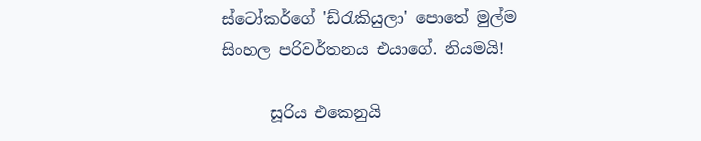ස්ටෝකර්ගේ 'ඩ්රැකියුලා' පොතේ මුල්ම සිංහල පරිවර්තනය එයාගේ. නියමයි!

      සූරිය එකෙනුයි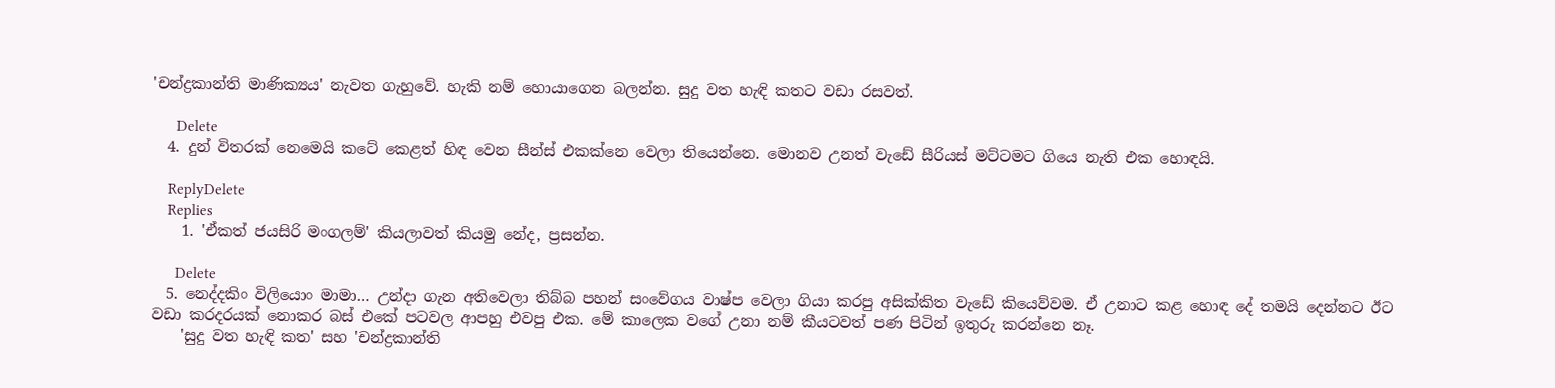'චන්ද්‍රකාන්ති මාණික්‍යය' නැවත ගැහුවේ. හැකි නම් හොයාගෙන බලන්න. සුදු වත හැඳි කතට වඩා රසවත්.

      Delete
  4. දුන් විතරක් නෙමෙයි කටේ කෙළත් හිඳ වෙන සීන්ස් එකක්නෙ වෙලා තියෙන්නෙ. මොනව උනත් වැඩේ සීරියස් මට්ටමට ගියෙ නැති එක හොඳයි.

    ReplyDelete
    Replies
    1. 'ඒකත් ජයසිරි මංගලම්' කියලාවත් කියමු නේද, ප්‍රසන්න.

      Delete
  5. නෙද්දකිං විලියොං මාමා… උන්දා ගැන අතිවෙලා තිබ්බ පහන් සංවේගය වාෂ්ප වෙලා ගියා කරපු අසික්කිත වැඩේ කියෙව්වම. ඒ උනාට කළ හොඳ දේ තමයි දෙන්නට ඊට වඩා කරදරයක් නොකර බස් එකේ පටවල ආපහු එවපු එක. මේ කාලෙක වගේ උනා නම් කීයටවත් පණ පිටින් ඉතුරු කරන්නෙ නෑ.
    'සුදු වත හැඳි කත' සහ 'චන්ද්‍රකාන්ති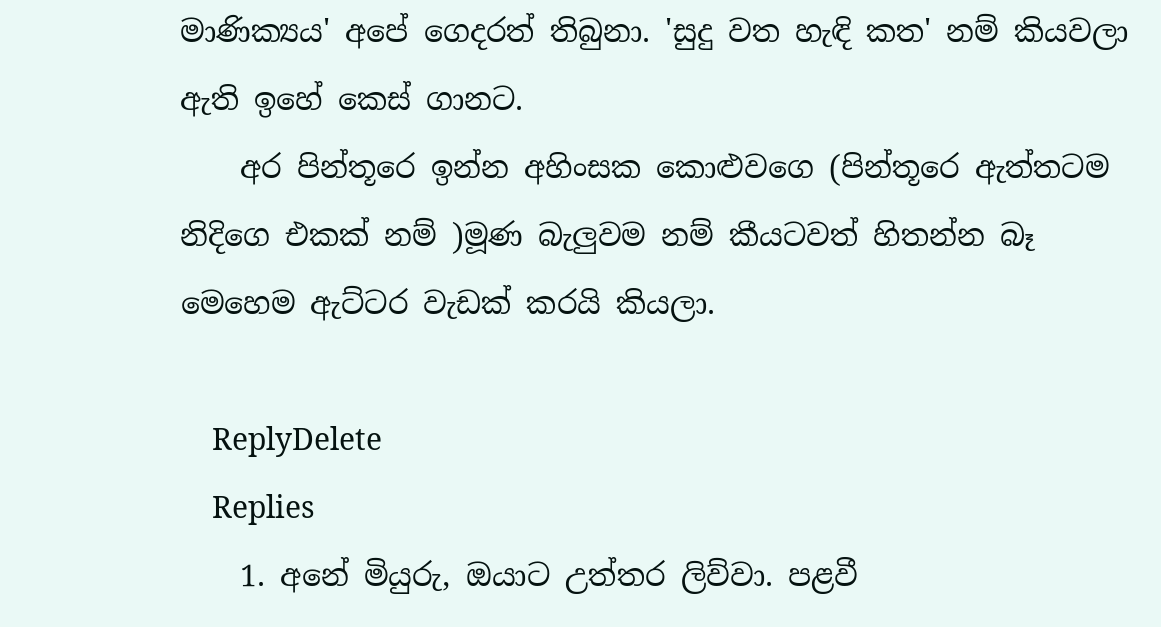මාණික්‍යය' අපේ ගෙදරත් තිබුනා. 'සුදු වත හැඳි කත' නම් කියවලා ඇති ඉහේ කෙස් ගානට.
    අර පින්තූරෙ ඉන්න අහිංසක කොළුවගෙ (පින්තූරෙ ඇත්තටම නිදිගෙ එකක් නම් )මූණ බැලුවම නම් කීයටවත් හිතන්න බෑ මෙහෙම ඇට්ටර වැඩක් කරයි කියලා.

    ReplyDelete
    Replies
    1. අනේ මියුරු, ඔයාට උත්තර ලිව්වා. පළවී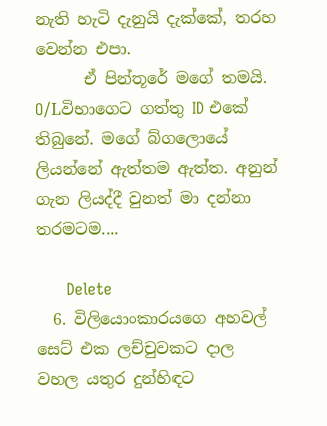නැති හැටි දැනුයි දැක්කේ, තරහ වෙන්න එපා.
      ඒ පින්තූරේ මගේ තමයි. O/Lවිභාගෙට ගත්තු ID එකේ තිබුනේ. මගේ බ්ගලොයේ ලියන්නේ ඇත්තම ඇත්ත. අනුන් ගැන ලියද්දී වුනත් මා දන්නා තරමටම....

      Delete
  6. විලියොංකාරයගෙ අහවල් සෙට් එක ලච්චුවකට දාල වහල යතුර දුන්හිඳට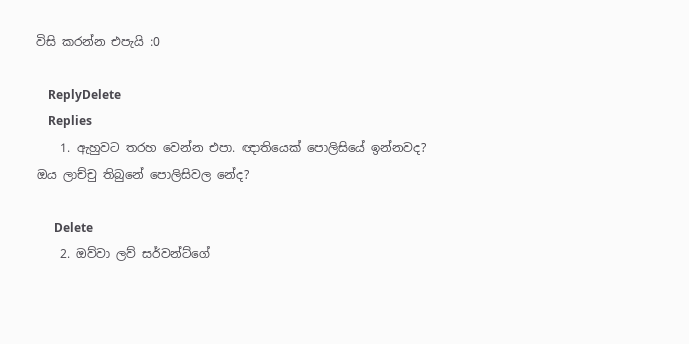විසි කරන්න එපැයි :0

    ReplyDelete
    Replies
    1. ඇහුවට තරහ වෙන්න එපා. ඥාතියෙක් පොලිසියේ ඉන්නවද? ඔය ලාච්චු තිබුනේ පොලිසිවල නේද?

      Delete
    2. ඔව්වා ලව් සර්වන්ට්ගේ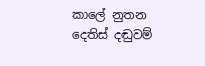කාලේ නුතන දෙතිස් දඬුවම්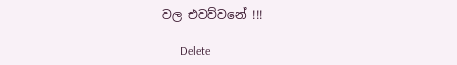වල එවව්වනේ !!!

      Delete